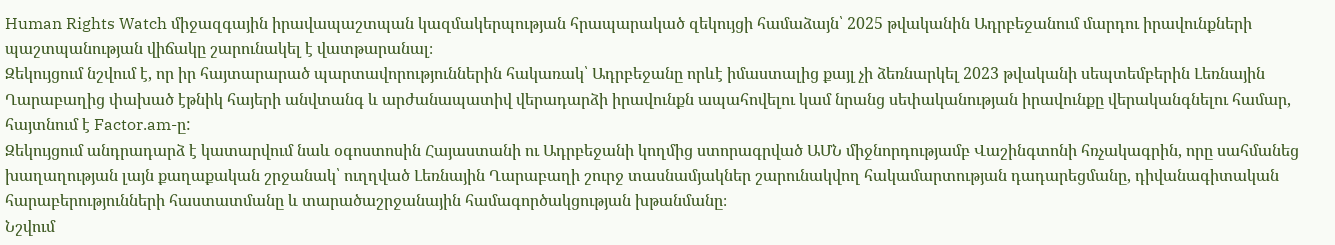Human Rights Watch միջազգային իրավապաշտպան կազմակերպության հրապարակած զեկույցի համաձայն՝ 2025 թվականին Ադրբեջանում մարդու իրավունքների պաշտպանության վիճակը շարունակել է վատթարանալ։
Զեկույցում նշվում է, որ իր հայտարարած պարտավորություններին հակառակ՝ Ադրբեջանը որևէ իմաստալից քայլ չի ձեռնարկել 2023 թվականի սեպտեմբերին Լեռնային Ղարաբաղից փախած էթնիկ հայերի անվտանգ և արժանապատիվ վերադարձի իրավունքն ապահովելու կամ նրանց սեփականության իրավունքը վերականգնելու համար, հայտնում է Factor.am-ը:
Զեկույցում անդրադարձ է կատարվում նաև օգոստոսին Հայաստանի ու Ադրբեջանի կողմից ստորագրված ԱՄՆ միջնորդությամբ Վաշինգտոնի հռչակագրին, որը սահմանեց խաղաղության լայն քաղաքական շրջանակ՝ ուղղված Լեռնային Ղարաբաղի շուրջ տասնամյակներ շարունակվող հակամարտության դադարեցմանը, դիվանագիտական հարաբերությունների հաստատմանը և տարածաշրջանային համագործակցության խթանմանը։
Նշվում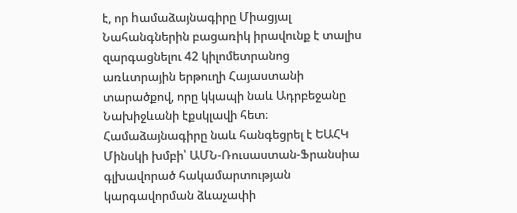է, որ hամաձայնագիրը Միացյալ Նահանգներին բացառիկ իրավունք է տալիս զարգացնելու 42 կիլոմետրանոց առևտրային երթուղի Հայաստանի տարածքով, որը կկապի նաև Ադրբեջանը Նախիջևանի էքսկլավի հետ։ Համաձայնագիրը նաև հանգեցրել է ԵԱՀԿ Մինսկի խմբի՝ ԱՄՆ-Ռուսաստան-Ֆրանսիա գլխավորած հակամարտության կարգավորման ձևաչափի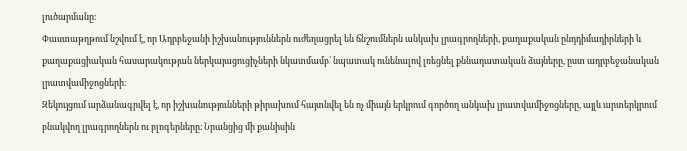լուծարմանը։
Փաստաթղթում նշվում է, որ Ադրբեջանի իշխանություններն ուժեղացրել են ճնշումներն անկախ լրագրողների, քաղաքական ընդդիմադիրների և քաղաքացիական հասարակության ներկայացուցիչների նկատմամբ՝ նպատակ ունենալով լռեցնել քննադատական ձայները, ըստ ադրբեջանական լրատվամիջոցների։
Զեկույցում արձանագրվել է, որ իշխանությունների թիրախում հայտնվել են ոչ միայն երկրում գործող անկախ լրատվամիջոցները, այլև արտերկրում բնակվող լրագրողներն ու բլոգերները։ Նրանցից մի քանիսին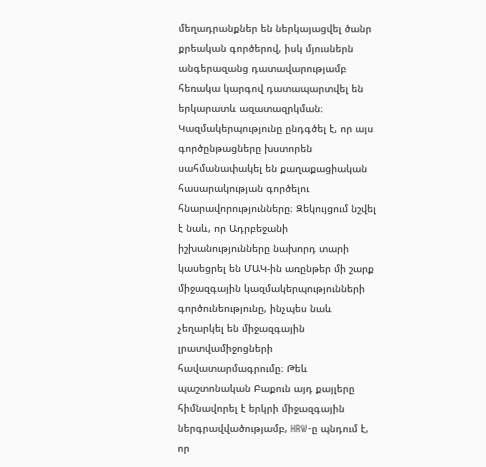մեղադրանքներ են ներկայացվել ծանր քրեական գործերով, իսկ մյուսներն անգերազանց դատավարությամբ հեռակա կարգով դատապարտվել են երկարատև ազատազրկման։
Կազմակերպությունը ընդգծել է, որ այս գործընթացները խստորեն սահմանափակել են քաղաքացիական հասարակության գործելու հնարավորությունները։ Զեկույցում նշվել է նաև, որ Ադրբեջանի իշխանությունները նախորդ տարի կասեցրել են ՄԱԿ-ին առընթեր մի շարք միջազգային կազմակերպությունների գործունեությունը, ինչպես նաև չեղարկել են միջազգային լրատվամիջոցների հավատարմագրումը։ Թեև պաշտոնական Բաքուն այդ քայլերը հիմնավորել է երկրի միջազգային ներգրավվածությամբ, HRW-ը պնդում է, որ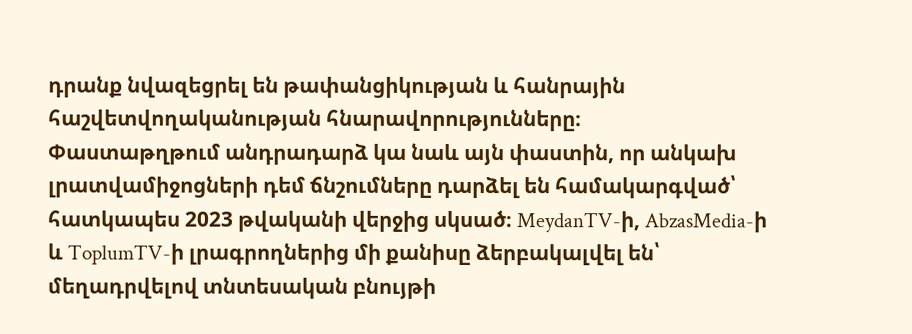դրանք նվազեցրել են թափանցիկության և հանրային հաշվետվողականության հնարավորությունները։
Փաստաթղթում անդրադարձ կա նաև այն փաստին, որ անկախ լրատվամիջոցների դեմ ճնշումները դարձել են համակարգված՝ հատկապես 2023 թվականի վերջից սկսած։ MeydanTV-ի, AbzasMedia-ի և ToplumTV-ի լրագրողներից մի քանիսը ձերբակալվել են՝ մեղադրվելով տնտեսական բնույթի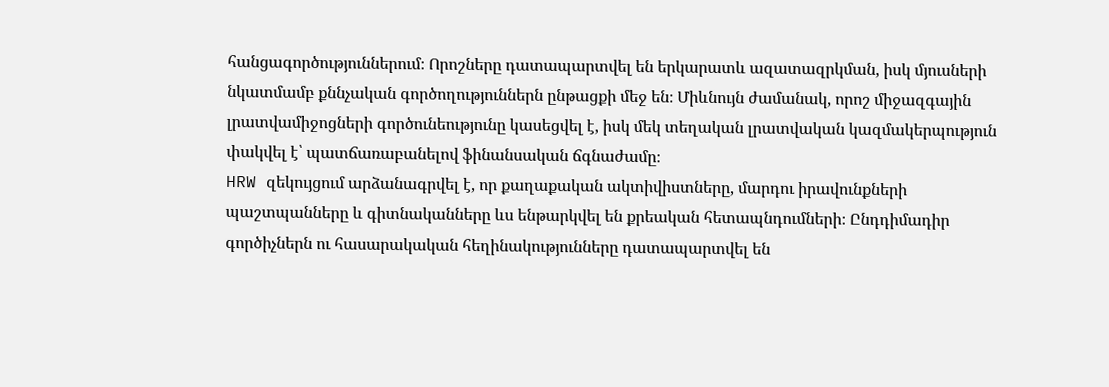հանցագործություններում։ Որոշները դատապարտվել են երկարատև ազատազրկման, իսկ մյուսների նկատմամբ քննչական գործողություններն ընթացքի մեջ են։ Միևնույն ժամանակ, որոշ միջազգային լրատվամիջոցների գործունեությունը կասեցվել է, իսկ մեկ տեղական լրատվական կազմակերպություն փակվել է՝ պատճառաբանելով ֆինանսական ճգնաժամը։
HRW զեկույցում արձանագրվել է, որ քաղաքական ակտիվիստները, մարդու իրավունքների պաշտպանները և գիտնականները ևս ենթարկվել են քրեական հետապնդումների։ Ընդդիմադիր գործիչներն ու հասարակական հեղինակությունները դատապարտվել են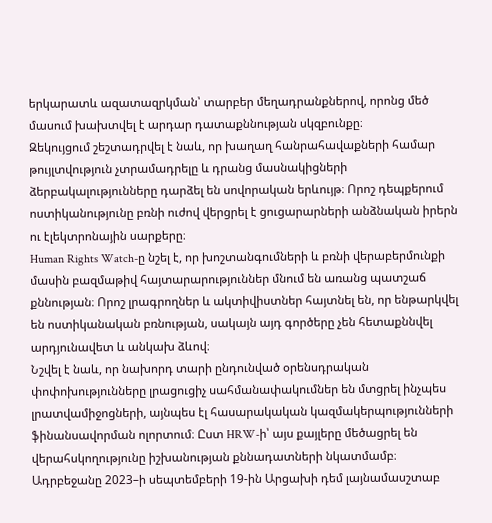երկարատև ազատազրկման՝ տարբեր մեղադրանքներով, որոնց մեծ մասում խախտվել է արդար դատաքննության սկզբունքը։
Զեկույցում շեշտադրվել է նաև, որ խաղաղ հանրահավաքների համար թույլտվություն չտրամադրելը և դրանց մասնակիցների ձերբակալությունները դարձել են սովորական երևույթ։ Որոշ դեպքերում ոստիկանությունը բռնի ուժով վերցրել է ցուցարարների անձնական իրերն ու էլեկտրոնային սարքերը։
Human Rights Watch-ը նշել է, որ խոշտանգումների և բռնի վերաբերմունքի մասին բազմաթիվ հայտարարություններ մնում են առանց պատշաճ քննության։ Որոշ լրագրողներ և ակտիվիստներ հայտնել են, որ ենթարկվել են ոստիկանական բռնության, սակայն այդ գործերը չեն հետաքննվել արդյունավետ և անկախ ձևով։
Նշվել է նաև, որ նախորդ տարի ընդունված օրենսդրական փոփոխությունները լրացուցիչ սահմանափակումներ են մտցրել ինչպես լրատվամիջոցների, այնպես էլ հասարակական կազմակերպությունների ֆինանսավորման ոլորտում։ Ըստ HRW-ի՝ այս քայլերը մեծացրել են վերահսկողությունը իշխանության քննադատների նկատմամբ։
Ադրբեջանը 2023–ի սեպտեմբերի 19-ին Արցախի դեմ լայնամասշտաբ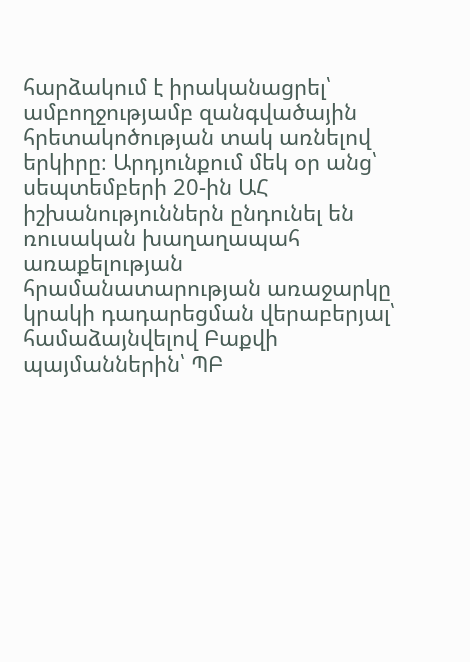հարձակում է իրականացրել՝ ամբողջությամբ զանգվածային հրետակոծության տակ առնելով երկիրը։ Արդյունքում մեկ օր անց՝ սեպտեմբերի 20-ին ԱՀ իշխանություններն ընդունել են ռուսական խաղաղապահ առաքելության հրամանատարության առաջարկը կրակի դադարեցման վերաբերյալ՝ համաձայնվելով Բաքվի պայմաններին՝ ՊԲ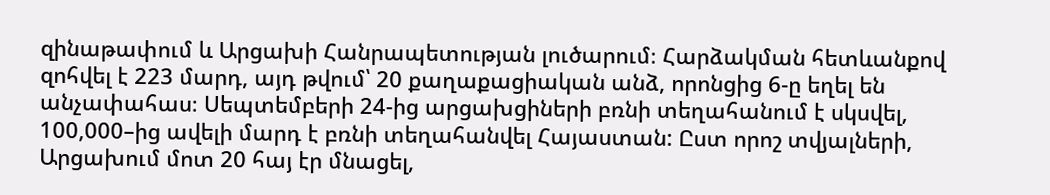զինաթափում և Արցախի Հանրապետության լուծարում։ Հարձակման հետևանքով զոհվել է 223 մարդ, այդ թվում՝ 20 քաղաքացիական անձ, որոնցից 6-ը եղել են անչափահաս։ Սեպտեմբերի 24-ից արցախցիների բռնի տեղահանում է սկսվել, 100,000–ից ավելի մարդ է բռնի տեղահանվել Հայաստան: Ըստ որոշ տվյալների, Արցախում մոտ 20 հայ էր մնացել,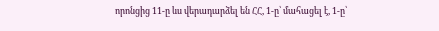որոնցից 11-ը ևս վերադարձել են ՀՀ, 1-ը՝ մահացել է, 1-ը՝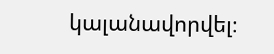կալանավորվել։